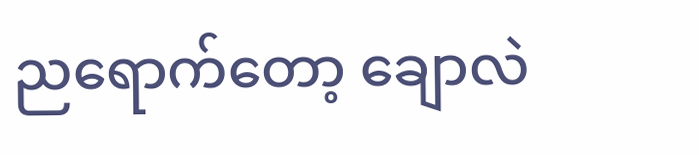ညရောက်တော့ ချောလဲ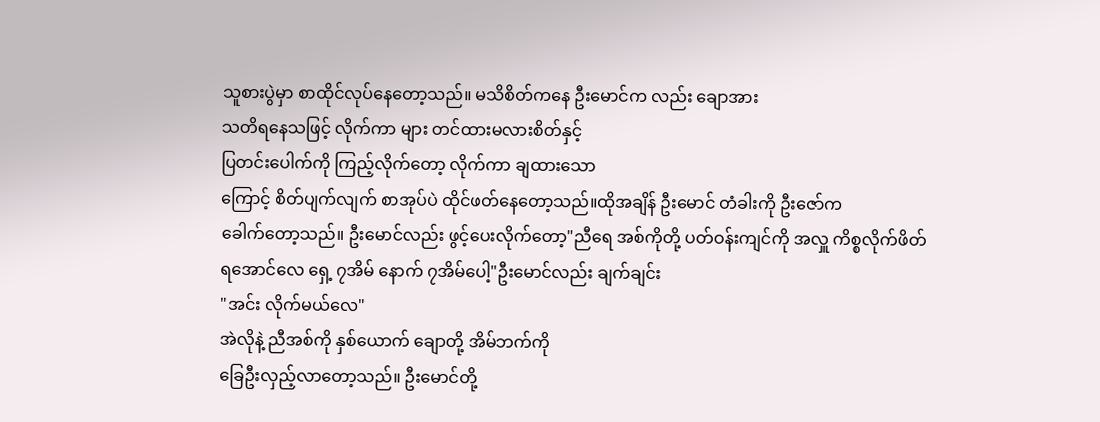သူစားပွဲမှာ စာထိုင်လုပ်နေတော့သည်။ မသိစိတ်ကနေ ဦးမောင်က လည်း ချောအား
သတိရနေသဖြင့် လိုက်ကာ များ တင်ထားမလားစိတ်နှင့်
ပြတင်းပေါက်ကို ကြည့်လိုက်တော့ လိုက်ကာ ချထားသော
ကြောင့် စိတ်ပျက်လျက် စာအုပ်ပဲ ထိုင်ဖတ်နေတော့သည်။ထိုအချိန် ဦးမောင် တံခါးကို ဦးဇော်က
ခေါက်တော့သည်။ ဦးမောင်လည်း ဖွင့်ပေးလိုက်တော့"ညီရေ အစ်ကိုတို့ ပတ်ဝန်းကျင်ကို အလှူ ကိစ္စလိုက်ဖိတ်
ရအောင်လေ ရှေ့ ၇အိမ် နောက် ၇အိမ်ပေါ့"ဦးမောင်လည်း ချက်ချင်း
"အင်း လိုက်မယ်လေ"
အဲလိုနဲ့ ညီအစ်ကို နှစ်ယောက် ချောတို့ အိမ်ဘက်ကို
ခြေဦးလှည့်လာတော့သည်။ ဦးမောင်တို့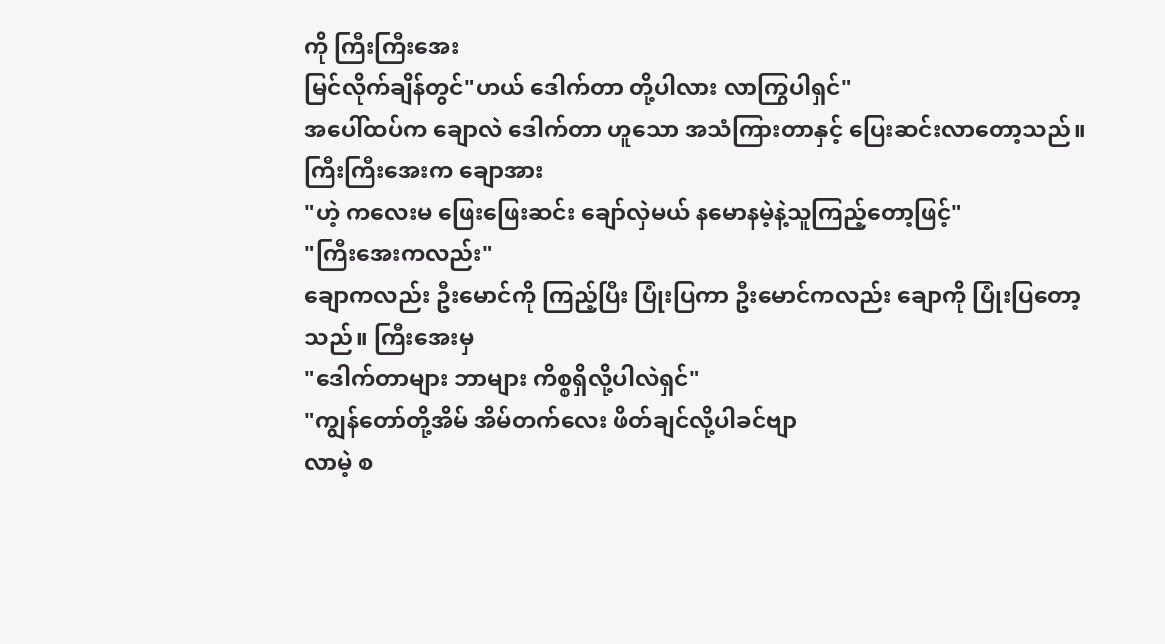ကို ကြီးကြီးအေး
မြင်လိုက်ချိန်တွင်"ဟယ် ဒေါက်တာ တို့ပါလား လာကြွပါရှင်"
အပေါ်ထပ်က ချောလဲ ဒေါက်တာ ဟူသော အသံကြားတာနှင့် ပြေးဆင်းလာတော့သည်။ ကြီးကြီးအေးက ချောအား
"ဟဲ့ ကလေးမ ဖြေးဖြေးဆင်း ချော်လှဲမယ် နမောနမဲ့နဲ့သူကြည့်တော့ဖြင့်"
"ကြီးအေးကလည်း"
ချောကလည်း ဦးမောင်ကို ကြည့်ပြီး ပြုံးပြကာ ဦးမောင်ကလည်း ချောကို ပြုံးပြတော့သည်။ ကြီးအေးမှ
"ဒေါက်တာများ ဘာများ ကိစ္စရှိလို့ပါလဲရှင်"
"ကျွန်တော်တို့အိမ် အိမ်တက်လေး ဖိတ်ချင်လို့ပါခင်ဗျာ
လာမဲ့ စ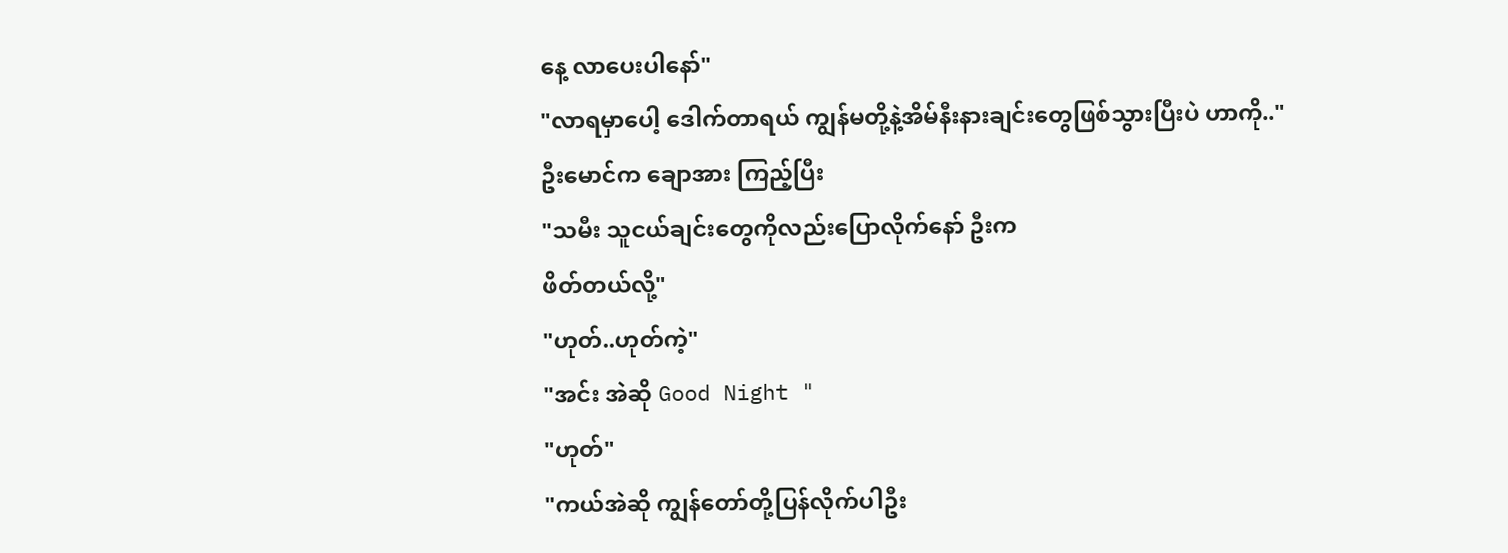နေ့ လာပေးပါနော်"
"လာရမှာပေါ့ ဒေါက်တာရယ် ကျွန်မတို့နဲ့အိမ်နီးနားချင်းတွေဖြစ်သွားပြီးပဲ ဟာကို.."
ဦးမောင်က ချောအား ကြည့်ပြီး
"သမီး သူငယ်ချင်းတွေကိုလည်းပြောလိုက်နော် ဦးက
ဖိတ်တယ်လို့"
"ဟုတ်..ဟုတ်ကဲ့"
"အင်း အဲဆို Good Night "
"ဟုတ်"
"ကယ်အဲဆို ကျွန်တော်တို့ပြန်လိုက်ပါဦး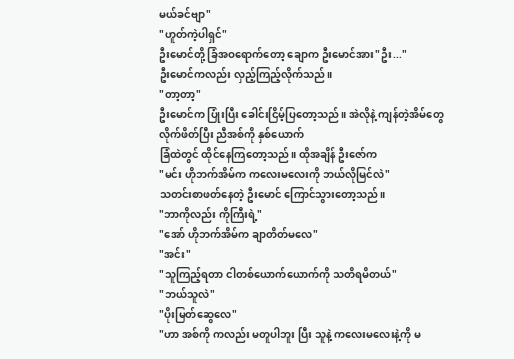မယ်ခင်ဗျာ"
"ဟူတ်ကဲ့ပါရှင်"
ဦးမောင်တို့ ခြံအဝရောက်တော့ ချောက ဦးမောင်အား"ဦး..."
ဦးမောင်ကလည်း လှည့်ကြည့်လိုက်သည်။
"တာ့တာ့"
ဦးမောင်က ပြုံးပြီး ခေါင်းငြိမ့်ပြတော့သည်။ အဲလိုနဲ့ ကျန်တဲ့အိမ်တွေ လိုက်ဖိတ်ပြီး ညီအစ်ကို နှစ်ယောက်
ခြံထဲတွင် ထိုင်နေကြတော့သည်။ ထိုအချိန် ဦးဇော်က
"မင်း ဟိုဘက်အိမ်က ကလေးမလေးကို ဘယ်လိုမြင်လဲ"
သတင်းစာဖတ်နေတဲ့ ဦးမောင် ကြောင်သွားတော့သည်။
"ဘာကိုလည်း ကိုကြီးရဲ့"
"အော် ဟိုဘက်အိမ်က ချာတိတ်မလေ"
"အင်း"
"သူကြည့်ရတာ ငါတစ်ယောက်ယောက်ကို သတိရမိတယ်"
"ဘယ်သူလဲ"
"ပိုးမြတ်ဆွေလေ"
"ဟာ အစ်ကို ကလည်း မတူပါဘူး ပြီး သူနဲ့ ကလေးမလေးနဲ့ကို မ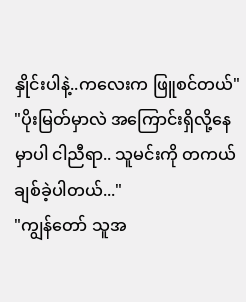နှိုင်းပါနဲ့..ကလေးက ဖြူစင်တယ်"
"ပိုးမြတ်မှာလဲ အကြောင်းရှိလို့နေမှာပါ ငါညီရာ.. သူမင်းကို တကယ်ချစ်ခဲ့ပါတယ်..."
"ကျွန်တော် သူအ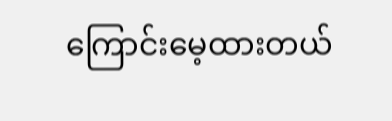ကြောင်းမေ့ထားတယ်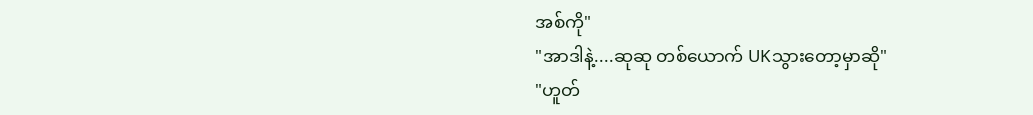အစ်ကို"
"အာဒါနဲ့....ဆုဆု တစ်ယောက် UKသွားတော့မှာဆို"
"ဟူတ်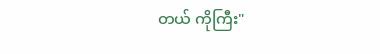တယ် ကိုကြီး"